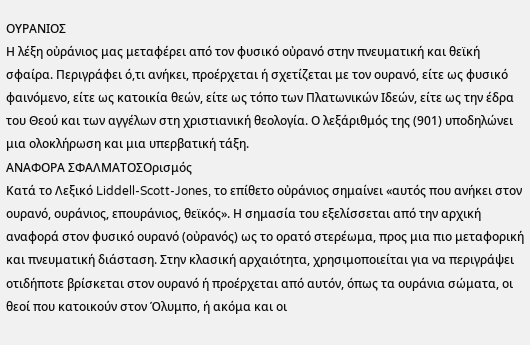ΟΥΡΑΝΙΟΣ
Η λέξη οὐράνιος μας μεταφέρει από τον φυσικό οὐρανό στην πνευματική και θεϊκή σφαίρα. Περιγράφει ό,τι ανήκει, προέρχεται ή σχετίζεται με τον ουρανό, είτε ως φυσικό φαινόμενο, είτε ως κατοικία θεών, είτε ως τόπο των Πλατωνικών Ιδεών, είτε ως την έδρα του Θεού και των αγγέλων στη χριστιανική θεολογία. Ο λεξάριθμός της (901) υποδηλώνει μια ολοκλήρωση και μια υπερβατική τάξη.
ΑΝΑΦΟΡΑ ΣΦΑΛΜΑΤΟΣΟρισμός
Κατά το Λεξικό Liddell-Scott-Jones, το επίθετο οὐράνιος σημαίνει «αυτός που ανήκει στον ουρανό, ουράνιος, επουράνιος, θεϊκός». Η σημασία του εξελίσσεται από την αρχική αναφορά στον φυσικό ουρανό (οὐρανός) ως το ορατό στερέωμα, προς μια πιο μεταφορική και πνευματική διάσταση. Στην κλασική αρχαιότητα, χρησιμοποιείται για να περιγράψει οτιδήποτε βρίσκεται στον ουρανό ή προέρχεται από αυτόν, όπως τα ουράνια σώματα, οι θεοί που κατοικούν στον Όλυμπο, ή ακόμα και οι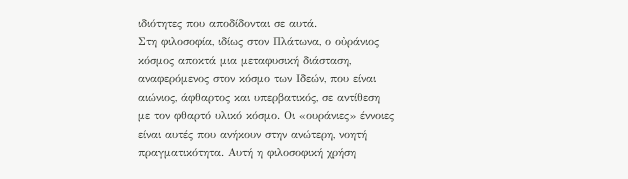ιδιότητες που αποδίδονται σε αυτά.
Στη φιλοσοφία, ιδίως στον Πλάτωνα, ο οὐράνιος κόσμος αποκτά μια μεταφυσική διάσταση, αναφερόμενος στον κόσμο των Ιδεών, που είναι αιώνιος, άφθαρτος και υπερβατικός, σε αντίθεση με τον φθαρτό υλικό κόσμο. Οι «ουράνιες» έννοιες είναι αυτές που ανήκουν στην ανώτερη, νοητή πραγματικότητα. Αυτή η φιλοσοφική χρήση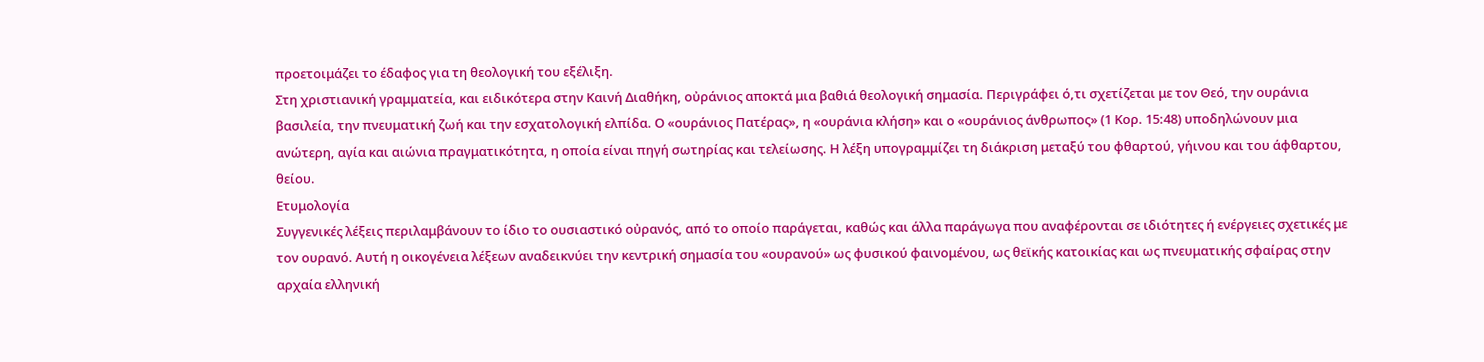προετοιμάζει το έδαφος για τη θεολογική του εξέλιξη.
Στη χριστιανική γραμματεία, και ειδικότερα στην Καινή Διαθήκη, οὐράνιος αποκτά μια βαθιά θεολογική σημασία. Περιγράφει ό,τι σχετίζεται με τον Θεό, την ουράνια βασιλεία, την πνευματική ζωή και την εσχατολογική ελπίδα. Ο «ουράνιος Πατέρας», η «ουράνια κλήση» και ο «ουράνιος άνθρωπος» (1 Κορ. 15:48) υποδηλώνουν μια ανώτερη, αγία και αιώνια πραγματικότητα, η οποία είναι πηγή σωτηρίας και τελείωσης. Η λέξη υπογραμμίζει τη διάκριση μεταξύ του φθαρτού, γήινου και του άφθαρτου, θείου.
Ετυμολογία
Συγγενικές λέξεις περιλαμβάνουν το ίδιο το ουσιαστικό οὐρανός, από το οποίο παράγεται, καθώς και άλλα παράγωγα που αναφέρονται σε ιδιότητες ή ενέργειες σχετικές με τον ουρανό. Αυτή η οικογένεια λέξεων αναδεικνύει την κεντρική σημασία του «ουρανού» ως φυσικού φαινομένου, ως θεϊκής κατοικίας και ως πνευματικής σφαίρας στην αρχαία ελληνική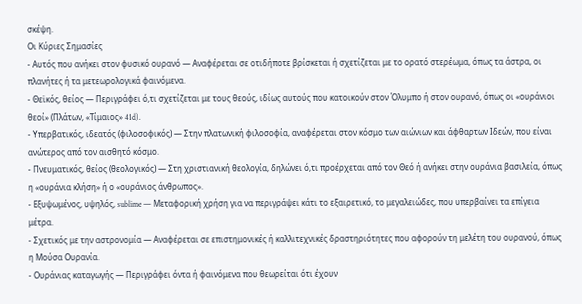σκέψη.
Οι Κύριες Σημασίες
- Αυτός που ανήκει στον φυσικό ουρανό — Αναφέρεται σε οτιδήποτε βρίσκεται ή σχετίζεται με το ορατό στερέωμα, όπως τα άστρα, οι πλανήτες ή τα μετεωρολογικά φαινόμενα.
- Θεϊκός, θείος — Περιγράφει ό,τι σχετίζεται με τους θεούς, ιδίως αυτούς που κατοικούν στον Όλυμπο ή στον ουρανό, όπως οι «ουράνιοι θεοί» (Πλάτων, «Τίμαιος» 41d).
- Υπερβατικός, ιδεατός (φιλοσοφικός) — Στην πλατωνική φιλοσοφία, αναφέρεται στον κόσμο των αιώνιων και άφθαρτων Ιδεών, που είναι ανώτερος από τον αισθητό κόσμο.
- Πνευματικός, θείος (θεολογικός) — Στη χριστιανική θεολογία, δηλώνει ό,τι προέρχεται από τον Θεό ή ανήκει στην ουράνια βασιλεία, όπως η «ουράνια κλήση» ή ο «ουράνιος άνθρωπος».
- Εξυψωμένος, υψηλός, sublime — Μεταφορική χρήση για να περιγράψει κάτι το εξαιρετικό, το μεγαλειώδες, που υπερβαίνει τα επίγεια μέτρα.
- Σχετικός με την αστρονομία — Αναφέρεται σε επιστημονικές ή καλλιτεχνικές δραστηριότητες που αφορούν τη μελέτη του ουρανού, όπως η Μούσα Ουρανία.
- Ουράνιας καταγωγής — Περιγράφει όντα ή φαινόμενα που θεωρείται ότι έχουν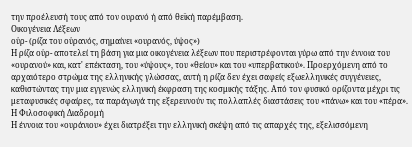την προέλευσή τους από τον ουρανό ή από θεϊκή παρέμβαση.
Οικογένεια Λέξεων
οὐρ- (ρίζα του οὐρανός, σημαίνει «ουρανός, ύψος»)
Η ρίζα οὐρ- αποτελεί τη βάση για μια οικογένεια λέξεων που περιστρέφονται γύρω από την έννοια του «ουρανού» και, κατ' επέκταση, του «ύψους», του «θείου» και του «υπερβατικού». Προερχόμενη από το αρχαιότερο στρώμα της ελληνικής γλώσσας, αυτή η ρίζα δεν έχει σαφείς εξωελληνικές συγγένειες, καθιστώντας την μια εγγενώς ελληνική έκφραση της κοσμικής τάξης. Από τον φυσικό ορίζοντα μέχρι τις μεταφυσικές σφαίρες, τα παράγωγά της εξερευνούν τις πολλαπλές διαστάσεις του «πάνω» και του «πέρα».
Η Φιλοσοφική Διαδρομή
Η έννοια του «ουράνιου» έχει διατρέξει την ελληνική σκέψη από τις απαρχές της, εξελισσόμενη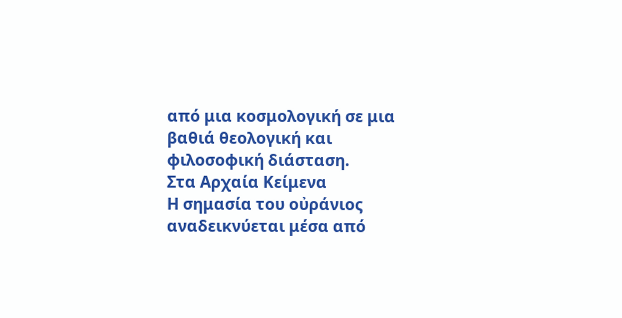από μια κοσμολογική σε μια βαθιά θεολογική και φιλοσοφική διάσταση.
Στα Αρχαία Κείμενα
Η σημασία του οὐράνιος αναδεικνύεται μέσα από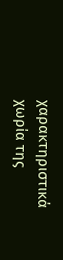χαρακτηριστικά χωρία της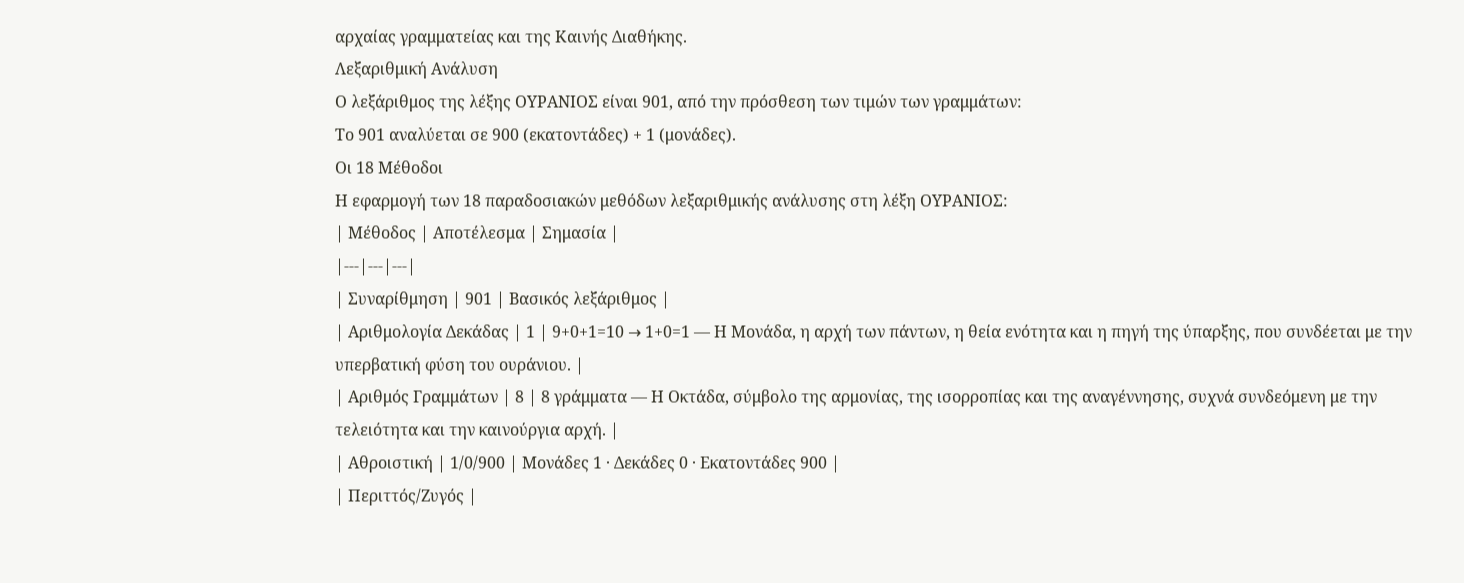αρχαίας γραμματείας και της Καινής Διαθήκης.
Λεξαριθμική Ανάλυση
Ο λεξάριθμος της λέξης ΟΥΡΑΝΙΟΣ είναι 901, από την πρόσθεση των τιμών των γραμμάτων:
Το 901 αναλύεται σε 900 (εκατοντάδες) + 1 (μονάδες).
Οι 18 Μέθοδοι
Η εφαρμογή των 18 παραδοσιακών μεθόδων λεξαριθμικής ανάλυσης στη λέξη ΟΥΡΑΝΙΟΣ:
| Μέθοδος | Αποτέλεσμα | Σημασία |
|---|---|---|
| Συναρίθμηση | 901 | Βασικός λεξάριθμος |
| Αριθμολογία Δεκάδας | 1 | 9+0+1=10 → 1+0=1 — Η Μονάδα, η αρχή των πάντων, η θεία ενότητα και η πηγή της ύπαρξης, που συνδέεται με την υπερβατική φύση του ουράνιου. |
| Αριθμός Γραμμάτων | 8 | 8 γράμματα — Η Οκτάδα, σύμβολο της αρμονίας, της ισορροπίας και της αναγέννησης, συχνά συνδεόμενη με την τελειότητα και την καινούργια αρχή. |
| Αθροιστική | 1/0/900 | Μονάδες 1 · Δεκάδες 0 · Εκατοντάδες 900 |
| Περιττός/Ζυγός |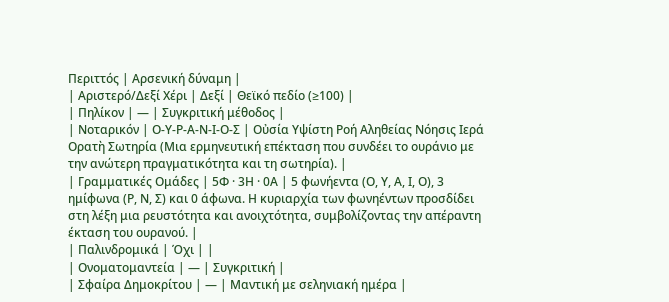Περιττός | Αρσενική δύναμη |
| Αριστερό/Δεξί Χέρι | Δεξί | Θεϊκό πεδίο (≥100) |
| Πηλίκον | — | Συγκριτική μέθοδος |
| Νοταρικόν | Ο-Υ-Ρ-Α-Ν-Ι-Ο-Σ | Οὐσία Υψίστη Ροή Αληθείας Νόησις Ιερά Ορατὴ Σωτηρία (Μια ερμηνευτική επέκταση που συνδέει το ουράνιο με την ανώτερη πραγματικότητα και τη σωτηρία). |
| Γραμματικές Ομάδες | 5Φ · 3Η · 0Α | 5 φωνήεντα (Ο, Υ, Α, Ι, Ο), 3 ημίφωνα (Ρ, Ν, Σ) και 0 άφωνα. Η κυριαρχία των φωνηέντων προσδίδει στη λέξη μια ρευστότητα και ανοιχτότητα, συμβολίζοντας την απέραντη έκταση του ουρανού. |
| Παλινδρομικά | Όχι | |
| Ονοματομαντεία | — | Συγκριτική |
| Σφαίρα Δημοκρίτου | — | Μαντική με σεληνιακή ημέρα |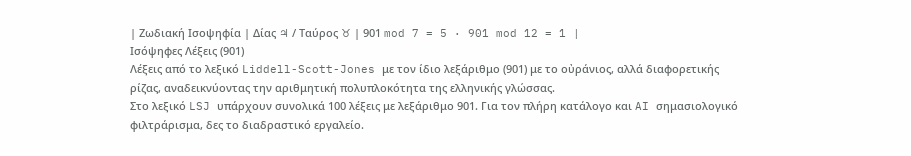| Ζωδιακή Ισοψηφία | Δίας ♃ / Ταύρος ♉ | 901 mod 7 = 5 · 901 mod 12 = 1 |
Ισόψηφες Λέξεις (901)
Λέξεις από το λεξικό Liddell-Scott-Jones με τον ίδιο λεξάριθμο (901) με το οὐράνιος, αλλά διαφορετικής ρίζας, αναδεικνύοντας την αριθμητική πολυπλοκότητα της ελληνικής γλώσσας.
Στο λεξικό LSJ υπάρχουν συνολικά 100 λέξεις με λεξάριθμο 901. Για τον πλήρη κατάλογο και AI σημασιολογικό φιλτράρισμα, δες το διαδραστικό εργαλείο.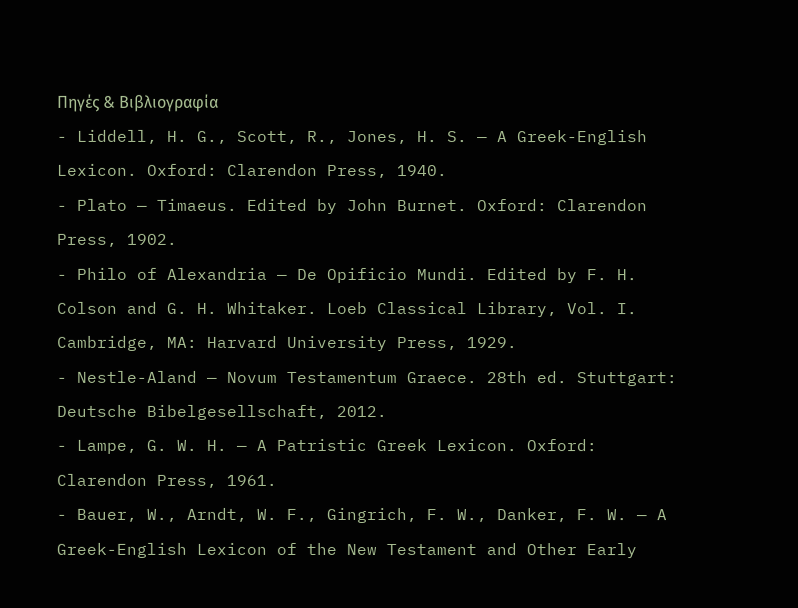Πηγές & Βιβλιογραφία
- Liddell, H. G., Scott, R., Jones, H. S. — A Greek-English Lexicon. Oxford: Clarendon Press, 1940.
- Plato — Timaeus. Edited by John Burnet. Oxford: Clarendon Press, 1902.
- Philo of Alexandria — De Opificio Mundi. Edited by F. H. Colson and G. H. Whitaker. Loeb Classical Library, Vol. I. Cambridge, MA: Harvard University Press, 1929.
- Nestle-Aland — Novum Testamentum Graece. 28th ed. Stuttgart: Deutsche Bibelgesellschaft, 2012.
- Lampe, G. W. H. — A Patristic Greek Lexicon. Oxford: Clarendon Press, 1961.
- Bauer, W., Arndt, W. F., Gingrich, F. W., Danker, F. W. — A Greek-English Lexicon of the New Testament and Other Early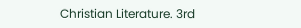Christian Literature. 3rd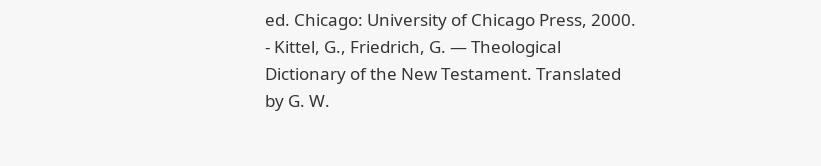ed. Chicago: University of Chicago Press, 2000.
- Kittel, G., Friedrich, G. — Theological Dictionary of the New Testament. Translated by G. W.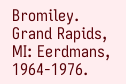Bromiley. Grand Rapids, MI: Eerdmans, 1964-1976.